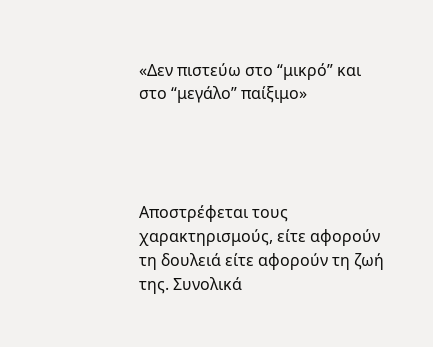«Δεν πιστεύω στο “μικρό” και στο “μεγάλο” παίξιμο»




Αποστρέφεται τους χαρακτηρισμούς, είτε αφορούν τη δουλειά είτε αφορούν τη ζωή της. Συνολικά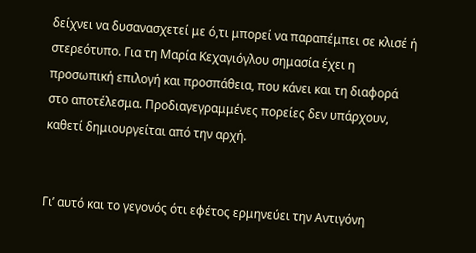δείχνει να δυσανασχετεί με ό,τι μπορεί να παραπέμπει σε κλισέ ή στερεότυπο. Για τη Μαρία Κεχαγιόγλου σημασία έχει η προσωπική επιλογή και προσπάθεια, που κάνει και τη διαφορά στο αποτέλεσμα. Προδιαγεγραμμένες πορείες δεν υπάρχουν, καθετί δημιουργείται από την αρχή.


Γι’ αυτό και το γεγονός ότι εφέτος ερμηνεύει την Αντιγόνη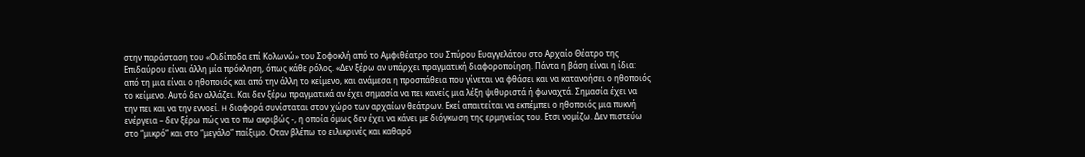στην παράσταση του «Οιδίποδα επί Κολωνώ» του Σοφοκλή από το Αμφιθέατρο του Σπύρου Ευαγγελάτου στο Αρχαίο Θέατρο της Επιδαύρου είναι άλλη μία πρόκληση, όπως κάθε ρόλος. «Δεν ξέρω αν υπάρχει πραγματική διαφοροποίηση. Πάντα η βάση είναι η ίδια: από τη μια είναι ο ηθοποιός και από την άλλη το κείμενο, και ανάμεσα η προσπάθεια που γίνεται να φθάσει και να κατανοήσει ο ηθοποιός το κείμενο. Αυτό δεν αλλάζει. Και δεν ξέρω πραγματικά αν έχει σημασία να πει κανείς μια λέξη ψιθυριστά ή φωναχτά. Σημασία έχει να την πει και να την εννοεί. H διαφορά συνίσταται στον χώρο των αρχαίων θεάτρων. Εκεί απαιτείται να εκπέμπει ο ηθοποιός μια πυκνή ενέργεια – δεν ξέρω πώς να το πω ακριβώς -, η οποία όμως δεν έχει να κάνει με διόγκωση της ερμηνείας του. Ετσι νομίζω. Δεν πιστεύω στο “μικρό” και στο “μεγάλο” παίξιμο. Οταν βλέπω το ειλικρινές και καθαρό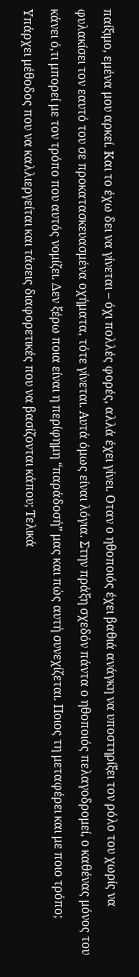παίξιμο, εμένα μου αρκεί. Και το έχω δει να γίνεται – όχι πολλές φορές, αλλά έχει γίνει. Οταν ο ηθοποιός έχει βαθιά ανάγκη να υποστηρίξει τον ρόλο του χωρίς να φυλακίσει τον εαυτό του σε προκατασκευασμένα οχήματα, τότε γίνεται. Αυτά όμως είναι λόγια. Στην πράξη σχεδόν πάντα ο ηθοποιός πελαγοδρομεί, ο καθένας μόνος του κάνει ό,τι μπορεί με τον τρόπο που αυτός νομίζει. Δεν ξέρω ποια είναι η περίφημη “παράδοσή” μας και πώς αυτή συνεχίζεται. Ποιος τη μεταφέρει και με ποιο τρόπο; Υπάρχει μέθοδος που να καλλιεργείται και τάσεις διαφορετικές που να βασίζονται κάπου; Τελικά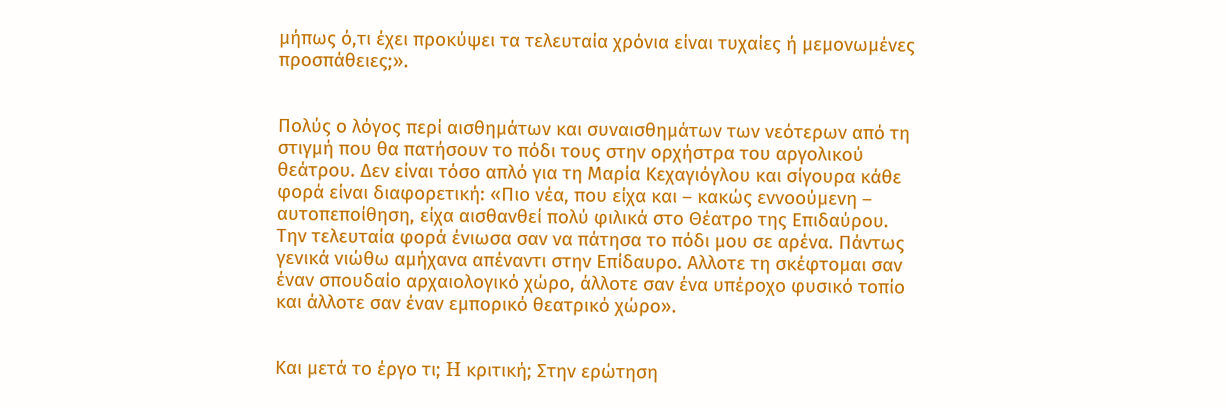μήπως ό,τι έχει προκύψει τα τελευταία χρόνια είναι τυχαίες ή μεμονωμένες προσπάθειες;».


Πολύς ο λόγος περί αισθημάτων και συναισθημάτων των νεότερων από τη στιγμή που θα πατήσουν το πόδι τους στην ορχήστρα του αργολικού θεάτρου. Δεν είναι τόσο απλό για τη Μαρία Κεχαγιόγλου και σίγουρα κάθε φορά είναι διαφορετική: «Πιο νέα, που είχα και – κακώς εννοούμενη – αυτοπεποίθηση, είχα αισθανθεί πολύ φιλικά στο Θέατρο της Επιδαύρου. Την τελευταία φορά ένιωσα σαν να πάτησα το πόδι μου σε αρένα. Πάντως γενικά νιώθω αμήχανα απέναντι στην Επίδαυρο. Αλλοτε τη σκέφτομαι σαν έναν σπουδαίο αρχαιολογικό χώρο, άλλοτε σαν ένα υπέροχο φυσικό τοπίο και άλλοτε σαν έναν εμπορικό θεατρικό χώρο».


Και μετά το έργο τι; H κριτική; Στην ερώτηση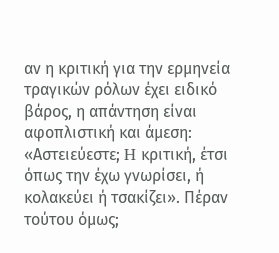αν η κριτική για την ερμηνεία τραγικών ρόλων έχει ειδικό βάρος, η απάντηση είναι αφοπλιστική και άμεση: «Αστειεύεστε; H κριτική, έτσι όπως την έχω γνωρίσει, ή κολακεύει ή τσακίζει». Πέραν τούτου όμως;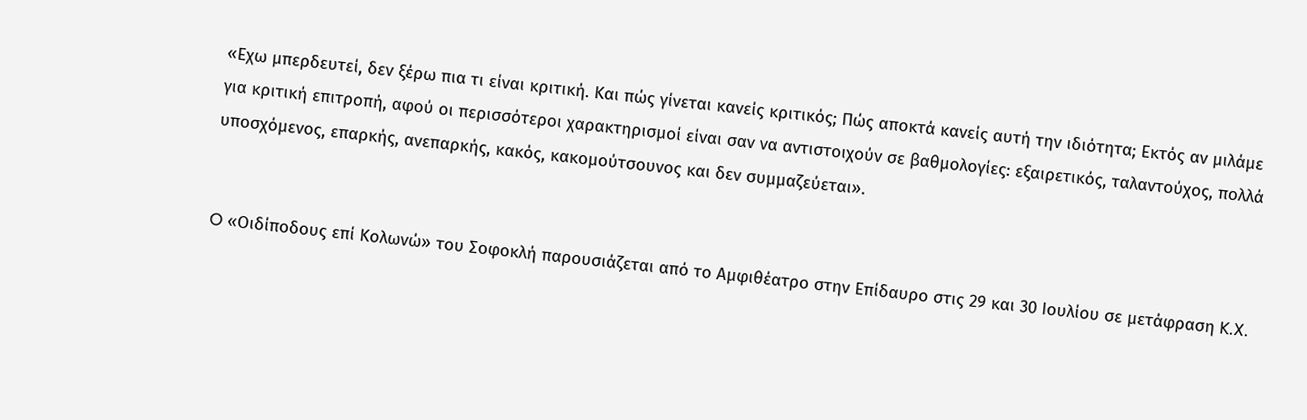«Εχω μπερδευτεί, δεν ξέρω πια τι είναι κριτική. Και πώς γίνεται κανείς κριτικός; Πώς αποκτά κανείς αυτή την ιδιότητα; Εκτός αν μιλάμε για κριτική επιτροπή, αφού οι περισσότεροι χαρακτηρισμοί είναι σαν να αντιστοιχούν σε βαθμολογίες: εξαιρετικός, ταλαντούχος, πολλά υποσχόμενος, επαρκής, ανεπαρκής, κακός, κακομούτσουνος και δεν συμμαζεύεται».


O «Οιδίποδους επί Κολωνώ» του Σοφοκλή παρουσιάζεται από το Αμφιθέατρο στην Επίδαυρο στις 29 και 30 Ιουλίου σε μετάφραση K.X.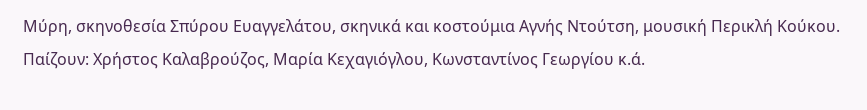Μύρη, σκηνοθεσία Σπύρου Ευαγγελάτου, σκηνικά και κοστούμια Αγνής Ντούτση, μουσική Περικλή Κούκου. Παίζουν: Χρήστος Καλαβρούζος, Μαρία Κεχαγιόγλου, Κωνσταντίνος Γεωργίου κ.ά.